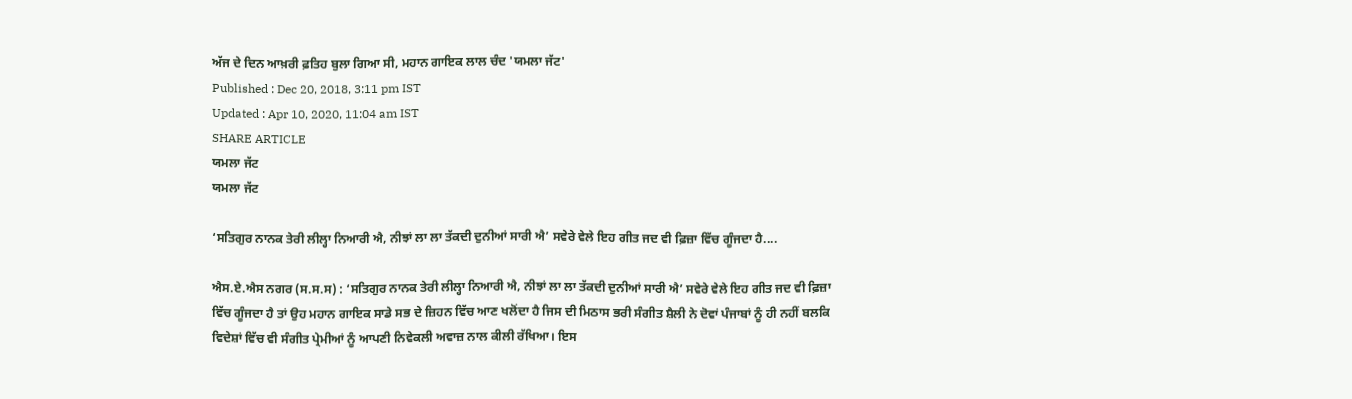ਅੱਜ ਦੇ ਦਿਨ ਆਖ਼ਰੀ ਫ਼ਤਿਹ ਬੁਲਾ ਗਿਆ ਸੀ, ਮਹਾਨ ਗਾਇਕ ਲਾਲ ਚੰਦ 'ਯਮਲਾ ਜੱਟ'
Published : Dec 20, 2018, 3:11 pm IST
Updated : Apr 10, 2020, 11:04 am IST
SHARE ARTICLE
ਯਮਲਾ ਜੱਟ
ਯਮਲਾ ਜੱਟ

‘ਸਤਿਗੁਰ ਨਾਨਕ ਤੇਰੀ ਲੀਲ੍ਹਾ ਨਿਆਰੀ ਐ, ਨੀਝਾਂ ਲਾ ਲਾ ਤੱਕਦੀ ਦੁਨੀਆਂ ਸਾਰੀ ਐ’ ਸਵੇਰੇ ਵੇਲੇ ਇਹ ਗੀਤ ਜਦ ਵੀ ਫ਼ਿਜ਼ਾ ਵਿੱਚ ਗੂੰਜਦਾ ਹੈ....

ਐਸ.ਏ.ਐਸ ਨਗਰ (ਸ.ਸ.ਸ) : ‘ਸਤਿਗੁਰ ਨਾਨਕ ਤੇਰੀ ਲੀਲ੍ਹਾ ਨਿਆਰੀ ਐ, ਨੀਝਾਂ ਲਾ ਲਾ ਤੱਕਦੀ ਦੁਨੀਆਂ ਸਾਰੀ ਐ’ ਸਵੇਰੇ ਵੇਲੇ ਇਹ ਗੀਤ ਜਦ ਵੀ ਫ਼ਿਜ਼ਾ ਵਿੱਚ ਗੂੰਜਦਾ ਹੈ ਤਾਂ ਉਹ ਮਹਾਨ ਗਾਇਕ ਸਾਡੇ ਸਭ ਦੇ ਜ਼ਿਹਨ ਵਿੱਚ ਆਣ ਖਲੋਂਦਾ ਹੈ ਜਿਸ ਦੀ ਮਿਠਾਸ ਭਰੀ ਸੰਗੀਤ ਸ਼ੈਲੀ ਨੇ ਦੋਵਾਂ ਪੰਜਾਬਾਂ ਨੂੰ ਹੀ ਨਹੀਂ ਬਲਕਿ ਵਿਦੇਸ਼ਾਂ ਵਿੱਚ ਵੀ ਸੰਗੀਤ ਪ੍ਰੇਮੀਆਂ ਨੂੰ ਆਪਣੀ ਨਿਵੇਕਲੀ ਅਵਾਜ਼ ਨਾਲ ਕੀਲੀ ਰੱਖਿਆ। ਇਸ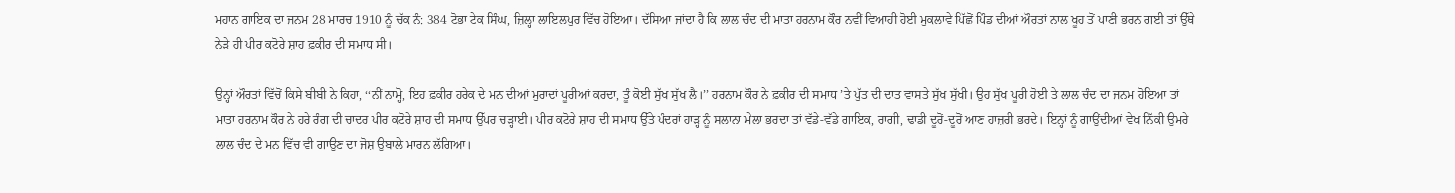ਮਹਾਨ ਗਾਇਕ ਦਾ ਜਨਮ 28 ਮਾਰਚ 1910 ਨੂੰ ਚੱਕ ਨੰ: 384 ਟੋਭਾ ਟੇਕ ਸਿੰਘ, ਜ਼ਿਲ੍ਹਾ ਲਾਇਲਪੁਰ ਵਿੱਚ ਹੋਇਆ। ਦੱਸਿਆ ਜਾਂਦਾ ਹੈ ਕਿ ਲਾਲ ਚੰਦ ਦੀ ਮਾਤਾ ਹਰਨਾਮ ਕੌਰ ਨਵੀਂ ਵਿਆਹੀ ਹੋਈ ਮੁਕਲਾਵੇ ਪਿੱਛੋਂ ਪਿੰਡ ਦੀਆਂ ਔਰਤਾਂ ਨਾਲ ਖੂਹ ਤੋਂ ਪਾਣੀ ਭਰਨ ਗਈ ਤਾਂ ਉੱਥੇ ਨੇੜੇ ਹੀ ਪੀਰ ਕਟੋਰੇ ਸ਼ਾਹ ਫ਼ਕੀਰ ਦੀ ਸਮਾਧ ਸੀ।

ਉਨ੍ਹਾਂ ਔਰਤਾਂ ਵਿੱਚੋਂ ਕਿਸੇ ਬੀਬੀ ਨੇ ਕਿਹਾ, ‘‘ਨੀਂ ਨਾਮ੍ਹੋ, ਇਹ ਫ਼ਕੀਰ ਹਰੇਕ ਦੇ ਮਨ ਦੀਆਂ ਮੁਰਾਦਾਂ ਪੂਰੀਆਂ ਕਰਦਾ, ਤੂੰ ਕੋਈ ਸੁੱਖ ਸੁੱਖ ਲੈ।’’ ਹਰਨਾਮ ਕੌਰ ਨੇ ਫ਼ਕੀਰ ਦੀ ਸਮਾਧ ’ਤੇ ਪੁੱਤ ਦੀ ਦਾਤ ਵਾਸਤੇ ਸੁੱਖ ਸੁੱਖੀ। ਉਹ ਸੁੱਖ ਪੂਰੀ ਹੋਈ ਤੇ ਲਾਲ ਚੰਦ ਦਾ ਜਨਮ ਹੋਇਆ ਤਾਂ ਮਾਤਾ ਹਰਨਾਮ ਕੌਰ ਨੇ ਹਰੇ ਰੰਗ ਦੀ ਚਾਦਰ ਪੀਰ ਕਟੋਰੇ ਸ਼ਾਹ ਦੀ ਸਮਾਧ ਉੱਪਰ ਚੜ੍ਹਾਈ। ਪੀਰ ਕਟੋਰੇ ਸ਼ਾਹ ਦੀ ਸਮਾਧ ਉੱਤੇ ਪੰਦਰਾਂ ਹਾੜ੍ਹ ਨੂੰ ਸਲਾਨਾ ਮੇਲਾ ਭਰਦਾ ਤਾਂ ਵੱਡੇ-ਵੱਡੇ ਗਾਇਕ, ਰਾਗੀ, ਢਾਡੀ ਦੂਰੋਂ-ਦੂਰੋਂ ਆਣ ਹਾਜ਼ਰੀ ਭਰਦੇ। ਇਨ੍ਹਾਂ ਨੂੰ ਗਾਉਂਦੀਆਂ ਵੇਖ ਨਿੱਕੀ ਉਮਰੇ ਲਾਲ ਚੰਦ ਦੇ ਮਨ ਵਿੱਚ ਵੀ ਗਾਉਣ ਦਾ ਜੋਸ਼ ਉਬਾਲੇ ਮਾਰਨ ਲੱਗਿਆ।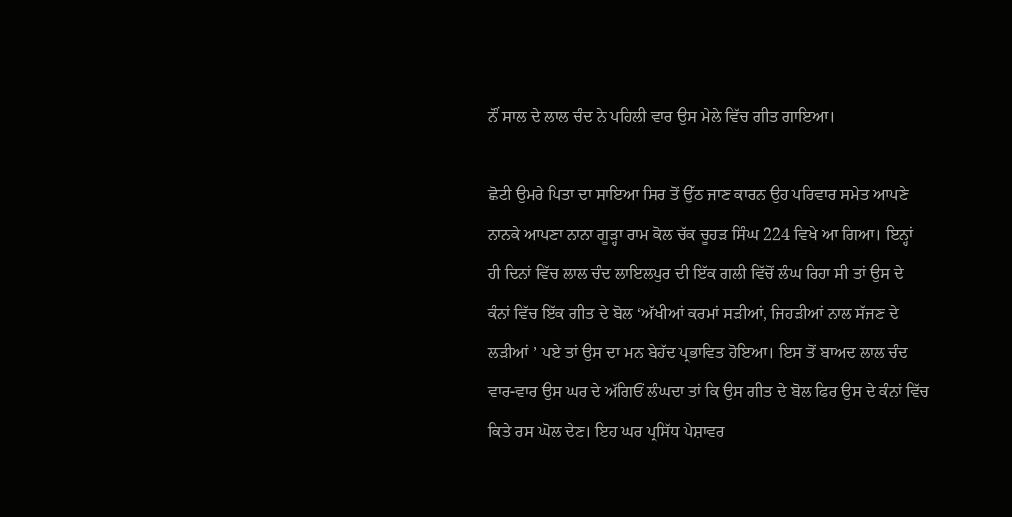ਨੌਂ ਸਾਲ ਦੇ ਲਾਲ ਚੰਦ ਨੇ ਪਹਿਲੀ ਵਾਰ ਉਸ ਮੇਲੇ ਵਿੱਚ ਗੀਤ ਗਾਇਆ।

ਛੋਟੀ ਉਮਰੇ ਪਿਤਾ ਦਾ ਸਾਇਆ ਸਿਰ ਤੋਂ ਉੱਠ ਜਾਣ ਕਾਰਨ ਉਹ ਪਰਿਵਾਰ ਸਮੇਤ ਆਪਣੇ ਨਾਨਕੇ ਆਪਣਾ ਨਾਨਾ ਗੂੜ੍ਹਾ ਰਾਮ ਕੋਲ ਚੱਕ ਚੂਹੜ ਸਿੰਘ 224 ਵਿਖੇ ਆ ਗਿਆ। ਇਨ੍ਹਾਂ ਹੀ ਦਿਨਾਂ ਵਿੱਚ ਲਾਲ ਚੰਦ ਲਾਇਲਪੁਰ ਦੀ ਇੱਕ ਗਲੀ ਵਿੱਚੋਂ ਲੰਘ ਰਿਹਾ ਸੀ ਤਾਂ ਉਸ ਦੇ ਕੰਨਾਂ ਵਿੱਚ ਇੱਕ ਗੀਤ ਦੇ ਬੋਲ ‘ਅੱਖੀਆਂ ਕਰਮਾਂ ਸੜੀਆਂ, ਜਿਹੜੀਆਂ ਨਾਲ ਸੱਜਣ ਦੇ ਲੜੀਆਂ ’ ਪਏ ਤਾਂ ਉਸ ਦਾ ਮਨ ਬੇਹੱਦ ਪ੍ਰਭਾਵਿਤ ਹੋਇਆ। ਇਸ ਤੋਂ ਬਾਅਦ ਲਾਲ ਚੰਦ ਵਾਰ-ਵਾਰ ਉਸ ਘਰ ਦੇ ਅੱਗਿਓਂ ਲੰਘਦਾ ਤਾਂ ਕਿ ਉਸ ਗੀਤ ਦੇ ਬੋਲ ਫਿਰ ਉਸ ਦੇ ਕੰਨਾਂ ਵਿੱਚ ਕਿਤੇ ਰਸ ਘੋਲ ਦੇਣ। ਇਹ ਘਰ ਪ੍ਰਸਿੱਧ ਪੇਸ਼ਾਵਰ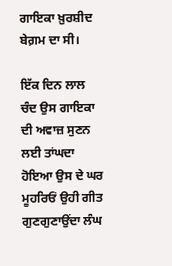ਗਾਇਕਾ ਖ਼ੁਰਸ਼ੀਦ ਬੇਗ਼ਮ ਦਾ ਸੀ।

ਇੱਕ ਦਿਨ ਲਾਲ ਚੰਦ ਉਸ ਗਾਇਕਾ ਦੀ ਅਵਾਜ਼ ਸੁਣਨ ਲਈ ਤਾਂਘਦਾ ਹੋਇਆ ਉਸ ਦੇ ਘਰ ਮੂਹਰਿਓਂ ਉਹੀ ਗੀਤ ਗੁਣਗੁਣਾਉਂਦਾ ਲੰਘ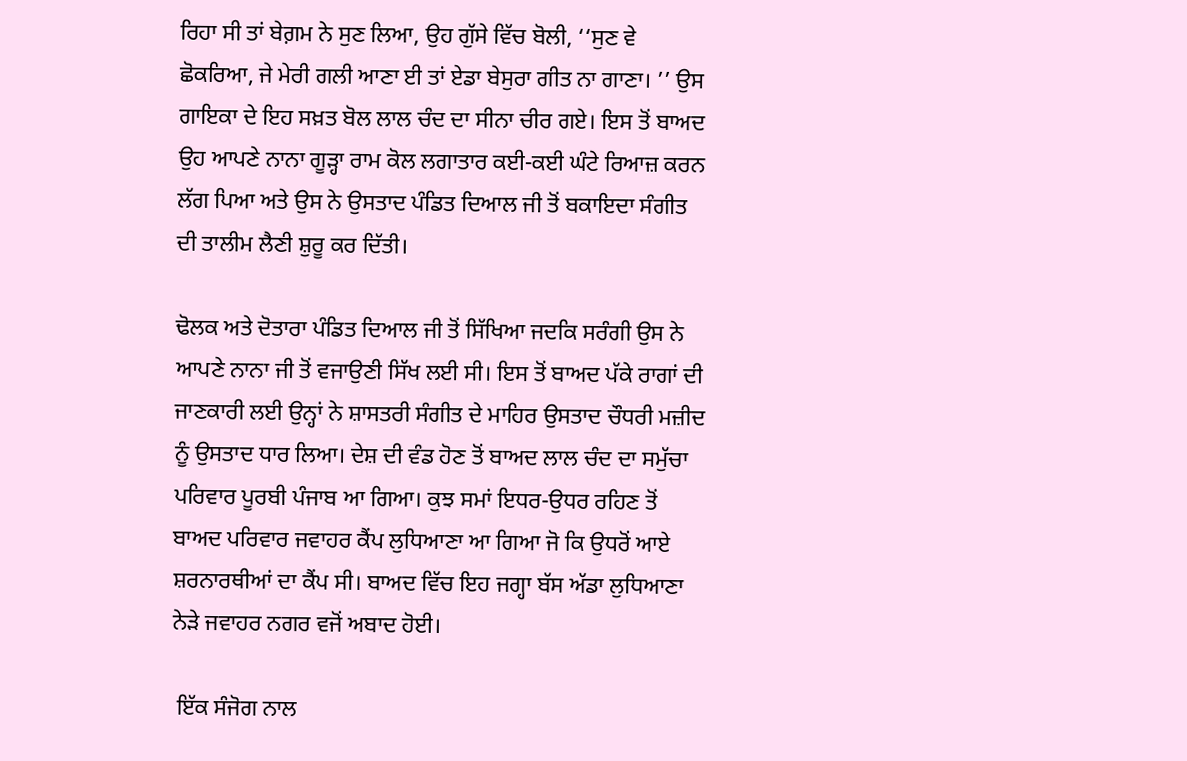ਰਿਹਾ ਸੀ ਤਾਂ ਬੇਗ਼ਮ ਨੇ ਸੁਣ ਲਿਆ, ਉਹ ਗੁੱਸੇ ਵਿੱਚ ਬੋਲੀ, ‘‘ਸੁਣ ਵੇ ਛੋਕਰਿਆ, ਜੇ ਮੇਰੀ ਗਲੀ ਆਣਾ ਈ ਤਾਂ ਏਡਾ ਬੇਸੁਰਾ ਗੀਤ ਨਾ ਗਾਣਾ। ’’ ਉਸ ਗਾਇਕਾ ਦੇ ਇਹ ਸਖ਼ਤ ਬੋਲ ਲਾਲ ਚੰਦ ਦਾ ਸੀਨਾ ਚੀਰ ਗਏ। ਇਸ ਤੋਂ ਬਾਅਦ ਉਹ ਆਪਣੇ ਨਾਨਾ ਗੂੜ੍ਹਾ ਰਾਮ ਕੋਲ ਲਗਾਤਾਰ ਕਈ-ਕਈ ਘੰਟੇ ਰਿਆਜ਼ ਕਰਨ ਲੱਗ ਪਿਆ ਅਤੇ ਉਸ ਨੇ ਉਸਤਾਦ ਪੰਡਿਤ ਦਿਆਲ ਜੀ ਤੋਂ ਬਕਾਇਦਾ ਸੰਗੀਤ ਦੀ ਤਾਲੀਮ ਲੈਣੀ ਸ਼ੁਰੂ ਕਰ ਦਿੱਤੀ।

ਢੋਲਕ ਅਤੇ ਦੋਤਾਰਾ ਪੰਡਿਤ ਦਿਆਲ ਜੀ ਤੋਂ ਸਿੱਖਿਆ ਜਦਕਿ ਸਰੰਗੀ ਉਸ ਨੇ ਆਪਣੇ ਨਾਨਾ ਜੀ ਤੋਂ ਵਜਾਉਣੀ ਸਿੱਖ ਲਈ ਸੀ। ਇਸ ਤੋਂ ਬਾਅਦ ਪੱਕੇ ਰਾਗਾਂ ਦੀ ਜਾਣਕਾਰੀ ਲਈ ਉਨ੍ਹਾਂ ਨੇ ਸ਼ਾਸਤਰੀ ਸੰਗੀਤ ਦੇ ਮਾਹਿਰ ਉਸਤਾਦ ਚੌਧਰੀ ਮਜ਼ੀਦ ਨੂੰ ਉਸਤਾਦ ਧਾਰ ਲਿਆ। ਦੇਸ਼ ਦੀ ਵੰਡ ਹੋਣ ਤੋਂ ਬਾਅਦ ਲਾਲ ਚੰਦ ਦਾ ਸਮੁੱਚਾ ਪਰਿਵਾਰ ਪੂਰਬੀ ਪੰਜਾਬ ਆ ਗਿਆ। ਕੁਝ ਸਮਾਂ ਇਧਰ-ਉਧਰ ਰਹਿਣ ਤੋਂ ਬਾਅਦ ਪਰਿਵਾਰ ਜਵਾਹਰ ਕੈਂਪ ਲੁਧਿਆਣਾ ਆ ਗਿਆ ਜੋ ਕਿ ਉਧਰੋਂ ਆਏ ਸ਼ਰਨਾਰਥੀਆਂ ਦਾ ਕੈਂਪ ਸੀ। ਬਾਅਦ ਵਿੱਚ ਇਹ ਜਗ੍ਹਾ ਬੱਸ ਅੱਡਾ ਲੁਧਿਆਣਾ ਨੇੜੇ ਜਵਾਹਰ ਨਗਰ ਵਜੋਂ ਅਬਾਦ ਹੋਈ।

 ਇੱਕ ਸੰਜੋਗ ਨਾਲ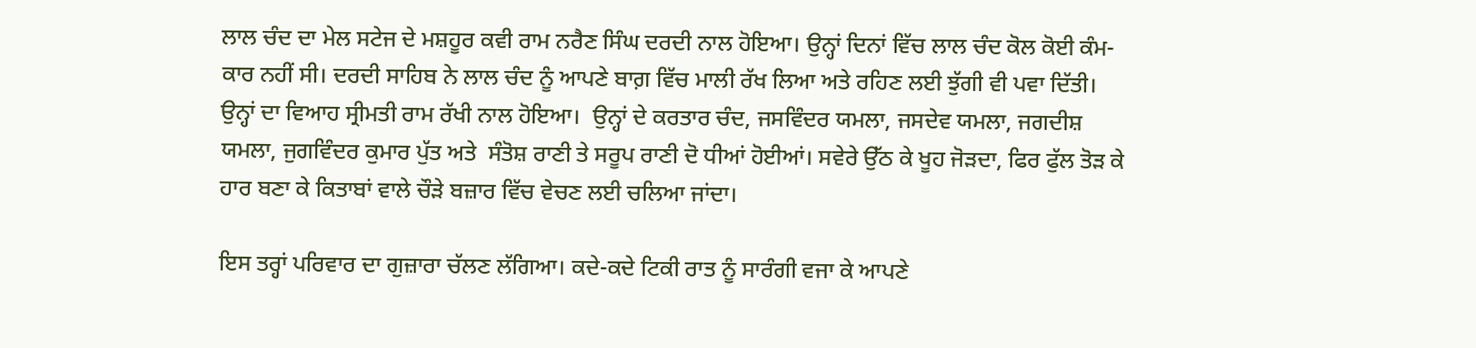ਲਾਲ ਚੰਦ ਦਾ ਮੇਲ ਸਟੇਜ ਦੇ ਮਸ਼ਹੂਰ ਕਵੀ ਰਾਮ ਨਰੈਣ ਸਿੰਘ ਦਰਦੀ ਨਾਲ ਹੋਇਆ। ਉਨ੍ਹਾਂ ਦਿਨਾਂ ਵਿੱਚ ਲਾਲ ਚੰਦ ਕੋਲ ਕੋਈ ਕੰਮ-ਕਾਰ ਨਹੀਂ ਸੀ। ਦਰਦੀ ਸਾਹਿਬ ਨੇ ਲਾਲ ਚੰਦ ਨੂੰ ਆਪਣੇ ਬਾਗ਼ ਵਿੱਚ ਮਾਲੀ ਰੱਖ ਲਿਆ ਅਤੇ ਰਹਿਣ ਲਈ ਝੁੱਗੀ ਵੀ ਪਵਾ ਦਿੱਤੀ। ਉਨ੍ਹਾਂ ਦਾ ਵਿਆਹ ਸ੍ਰੀਮਤੀ ਰਾਮ ਰੱਖੀ ਨਾਲ ਹੋਇਆ।  ਉਨ੍ਹਾਂ ਦੇ ਕਰਤਾਰ ਚੰਦ, ਜਸਵਿੰਦਰ ਯਮਲਾ, ਜਸਦੇਵ ਯਮਲਾ, ਜਗਦੀਸ਼ ਯਮਲਾ, ਜੁਗਵਿੰਦਰ ਕੁਮਾਰ ਪੁੱਤ ਅਤੇ  ਸੰਤੋਸ਼ ਰਾਣੀ ਤੇ ਸਰੂਪ ਰਾਣੀ ਦੋ ਧੀਆਂ ਹੋਈਆਂ। ਸਵੇਰੇ ਉੱਠ ਕੇ ਖੂਹ ਜੋੜਦਾ, ਫਿਰ ਫੁੱਲ ਤੋੜ ਕੇ ਹਾਰ ਬਣਾ ਕੇ ਕਿਤਾਬਾਂ ਵਾਲੇ ਚੌੜੇ ਬਜ਼ਾਰ ਵਿੱਚ ਵੇਚਣ ਲਈ ਚਲਿਆ ਜਾਂਦਾ।

ਇਸ ਤਰ੍ਹਾਂ ਪਰਿਵਾਰ ਦਾ ਗੁਜ਼ਾਰਾ ਚੱਲਣ ਲੱਗਿਆ। ਕਦੇ-ਕਦੇ ਟਿਕੀ ਰਾਤ ਨੂੰ ਸਾਰੰਗੀ ਵਜਾ ਕੇ ਆਪਣੇ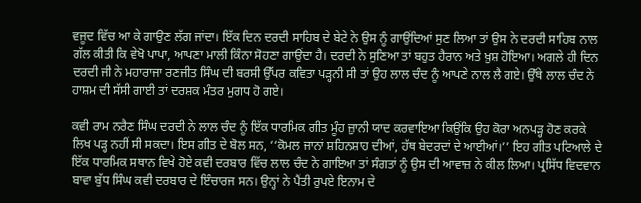ਵਜੂਦ ਵਿੱਚ ਆ ਕੇ ਗਾਉਣ ਲੱਗ ਜਾਂਦਾ। ਇੱਕ ਦਿਨ ਦਰਦੀ ਸਾਹਿਬ ਦੇ ਬੇਟੇ ਨੇ ਉਸ ਨੂੰ ਗਾਉਂਦਿਆਂ ਸੁਣ ਲਿਆ ਤਾਂ ਉਸ ਨੇ ਦਰਦੀ ਸਾਹਿਬ ਨਾਲ ਗੱਲ ਕੀਤੀ ਕਿ ਵੇਖੋ ਪਾਪਾ, ਆਪਣਾ ਮਾਲੀ ਕਿੰਨਾ ਸੋਹਣਾ ਗਾਉਂਦਾ ਹੈ। ਦਰਦੀ ਨੇ ਸੁਣਿਆ ਤਾਂ ਬਹੁਤ ਹੈਰਾਨ ਅਤੇ ਖ਼ੁਸ਼ ਹੋਇਆ। ਅਗਲੇ ਹੀ ਦਿਨ ਦਰਦੀ ਜੀ ਨੇ ਮਹਾਰਾਜਾ ਰਣਜੀਤ ਸਿੰਘ ਦੀ ਬਰਸੀ ਉੱਪਰ ਕਵਿਤਾ ਪੜ੍ਹਨੀ ਸੀ ਤਾਂ ਉਹ ਲਾਲ ਚੰਦ ਨੂੰ ਆਪਣੇ ਨਾਲ ਲੈ ਗਏ। ਉੱਥੇ ਲਾਲ ਚੰਦ ਨੇ ਹਾਸ਼ਮ ਦੀ ਸੱਸੀ ਗਾਈ ਤਾਂ ਦਰਸ਼ਕ ਮੰਤਰ ਮੁਗਧ ਹੋ ਗਏ।

ਕਵੀ ਰਾਮ ਨਰੈਣ ਸਿੰਘ ਦਰਦੀ ਨੇ ਲਾਲ ਚੰਦ ਨੂੰ ਇੱਕ ਧਾਰਮਿਕ ਗੀਤ ਮੂੰਹ ਜ਼ੁਾਨੀ ਯਾਦ ਕਰਵਾਇਆ ਕਿਉਂਕਿ ਉਹ ਕੋਰਾ ਅਨਪੜ੍ਹ ਹੋਣ ਕਰਕੇ ਲਿਖ ਪੜ੍ਹ ਨਹੀਂ ਸੀ ਸਕਦਾ। ਇਸ ਗੀਤ ਦੇ ਬੋਲ ਸਨ, ‘‘ਕੋਮਲ ਜਾਨਾਂ ਸ਼ਹਿਨਸ਼ਾਹ ਦੀਆਂ, ਹੱਥ ਬੇਦਰਦਾਂ ਦੇ ਆਈਆਂ।’’ ਇਹ ਗੀਤ ਪਟਿਆਲੇ ਦੇ ਇੱਕ ਧਾਰਮਿਕ ਸਥਾਨ ਵਿਖੇ ਹੋਏ ਕਵੀ ਦਰਬਾਰ ਵਿੱਚ ਲਾਲ ਚੰਦ ਨੇ ਗਾਇਆ ਤਾਂ ਸੰਗਤਾਂ ਨੂੰ ਉਸ ਦੀ ਆਵਾਜ਼ ਨੇ ਕੀਲ ਲਿਆ। ਪ੍ਰਸਿੱਧ ਵਿਦਵਾਨ ਬਾਵਾ ਬੁੱਧ ਸਿੰਘ ਕਵੀ ਦਰਬਾਰ ਦੇ ਇੰਚਾਰਜ ਸਨ। ਉਨ੍ਹਾਂ ਨੇ ਪੈਂਤੀ ਰੁਪਏ ਇਨਾਮ ਦੇ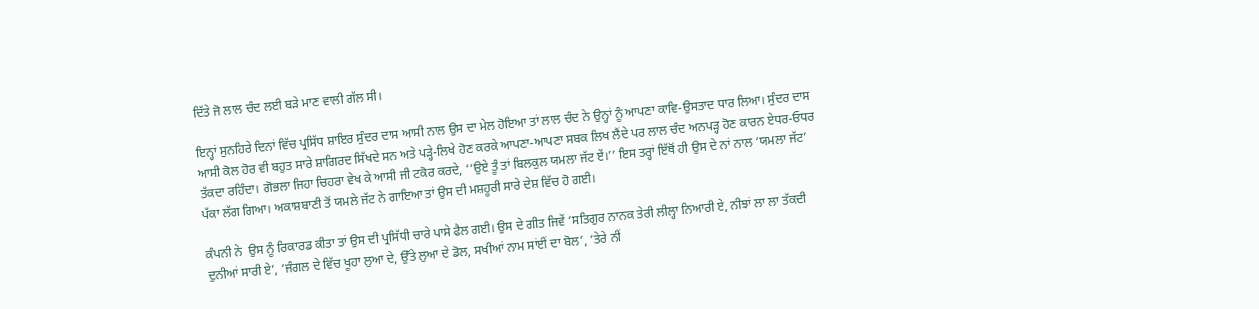ਦਿੱਤੇ ਜੋ ਲਾਲ ਚੰਦ ਲਈ ਬੜੇ ਮਾਣ ਵਾਲੀ ਗੱਲ ਸੀ।

ਇਨ੍ਹਾਂ ਸੁਨਹਿਰੇ ਦਿਨਾਂ ਵਿੱਚ ਪ੍ਰਸਿੱਧ ਸ਼ਾਇਰ ਸੁੰਦਰ ਦਾਸ ਆਸੀ ਨਾਲ ਉਸ ਦਾ ਮੇਲ ਹੋਇਆ ਤਾਂ ਲਾਲ ਚੰਦ ਨੇ ਉਨ੍ਹਾਂ ਨੂੰ ਆਪਣਾ ਕਾਵਿ-ਉਸਤਾਦ ਧਾਰ ਲਿਆ। ਸੁੰਦਰ ਦਾਸ ਆਸੀ ਕੋਲ ਹੋਰ ਵੀ ਬਹੁਤ ਸਾਰੇ ਸ਼ਾਗਿਰਦ ਸਿੱਖਦੇ ਸਨ ਅਤੇ ਪੜ੍ਹੇ-ਲਿਖੇ ਹੋਣ ਕਰਕੇ ਆਪਣਾ-ਆਪਣਾ ਸਬਕ ਲਿਖ ਲੈਂਦੇ ਪਰ ਲਾਲ ਚੰਦ ਅਨਪੜ੍ਹ ਹੋਣ ਕਾਰਨ ਏਧਰ-ਓਧਰ ਤੱਕਦਾ ਰਹਿੰਦਾ। ਗੋਭਲਾ ਜਿਹਾ ਚਿਹਰਾ ਵੇਖ ਕੇ ਆਸੀ ਜੀ ਟਕੋਰ ਕਰਦੇ, ‘‘ਉਏ ਤੂੰ ਤਾਂ ਬਿਲਕੁਲ ਯਮਲਾ ਜੱਟ ਏਂ।’’ ਇਸ ਤਰ੍ਹਾਂ ਇੱਥੋਂ ਹੀ ਉਸ ਦੇ ਨਾਂ ਨਾਲ ‘ਯਮਲਾ ਜੱਟ’ ਪੱਕਾ ਲੱਗ ਗਿਆ। ਅਕਾਸ਼ਬਾਣੀ ਤੋਂ ਯਮਲੇ ਜੱਟ ਨੇ ਗਾਇਆ ਤਾਂ ਉਸ ਦੀ ਮਸ਼ਹੂਰੀ ਸਾਰੇ ਦੇਸ਼ ਵਿੱਚ ਹੋ ਗਈ।

ਕੰਪਨੀ ਨੇ  ਉਸ ਨੂੰ ਰਿਕਾਰਡ ਕੀਤਾ ਤਾਂ ਉਸ ਦੀ ਪ੍ਰਸਿੱਧੀ ਚਾਰੇ ਪਾਸੇ ਫੈਲ ਗਈ। ਉਸ ਦੇ ਗੀਤ ਜਿਵੇਂ ‘ਸਤਿਗੁਰ ਨਾਨਕ ਤੇਰੀ ਲੀਲ੍ਹਾ ਨਿਆਰੀ ਏ, ਨੀਝਾਂ ਲਾ ਲਾ ਤੱਕਦੀ ਦੁਨੀਆਂ ਸਾਰੀ ਏ’, ‘ਜੰਗਲ ਦੇ ਵਿੱਚ ਖੂਹਾ ਲੁਆ ਦੇ, ਉੱਤੇ ਲੁਆ ਦੇ ਡੋਲ, ਸਖੀਆਂ ਨਾਮ ਸਾਂਈਂ ਦਾ ਬੋਲ’, ‘ਤੇਰੇ ਨੀਂ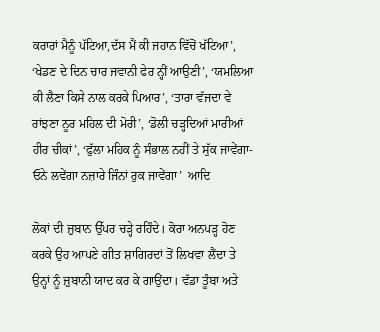ਕਰਾਰਾਂ ਮੈਨੂੰ ਪੱਟਿਆ,ਦੱਸ ਮੈਂ ਕੀ ਜਹਾਨ ਵਿੱਚੋਂ ਖੱਟਿਆ’, ‘ਖੇਡਣ ਦੇ ਦਿਨ ਚਾਰ ਜਵਾਨੀ ਫੇਰ ਨ੍ਹੀਂ ਆਉਣੀ’, ‘ਯਮਲਿਆ ਕੀ ਲੈਣਾ ਕਿਸੇ ਨਾਲ ਕਰਕੇ ਪਿਆਰ’, ‘ਤਾਰਾ ਵੱਜਦਾ ਵੇ ਰਾਂਝਣਾ ਨੂਰ ਮਹਿਲ ਦੀ ਮੋਰੀ’, ‘ਡੋਲੀ ਚੜ੍ਹਦਿਆਂ ਮਾਰੀਆਂ ਹੀਰ ਚੀਕਾਂ’, ‘ਫੁੱਲਾ ਮਹਿਕ ਨੂੰ ਸੰਭਾਲ ਨਹੀਂ ਤੇ ਸੁੱਕ ਜਾਵੇਂਗਾ- ਓਨੇ ਲਵੇਂਗਾ ਨਜ਼ਾਰੇ ਜਿੰਨਾਂ ਰੁਕ ਜਾਵੇਂਗਾ’  ਆਦਿ

ਲੋਕਾਂ ਦੀ ਜ਼ੁਬਾਨ ਉੱਪਰ ਚੜ੍ਹੇ ਰਹਿੰਦੇ। ਕੋਰਾ ਅਨਪੜ੍ਹ ਹੋਣ ਕਰਕੇ ਉਹ ਆਪਣੇ ਗੀਤ ਸ਼ਾਗਿਰਦਾਂ ਤੋਂ ਲਿਖਵਾ ਲੈਂਦਾ ਤੇ ਉਨ੍ਹਾਂ ਨੂੰ ਜ਼ੁਬਾਨੀ ਯਾਦ ਕਰ ਕੇ ਗਾਉਂਦਾ। ਵੱਡਾ ਤੂੰਬਾ ਅਤੇ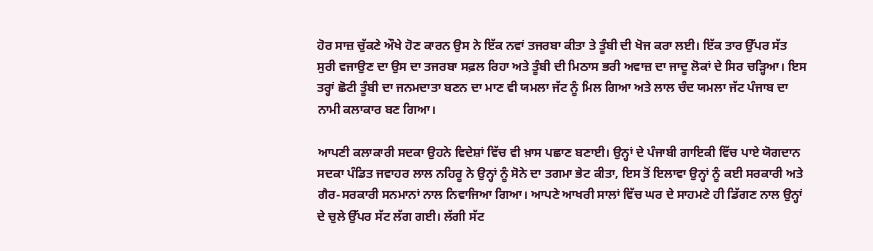ਹੋਰ ਸਾਜ਼ ਚੁੱਕਣੇ ਔਖੇ ਹੋਣ ਕਾਰਨ ਉਸ ਨੇ ਇੱਕ ਨਵਾਂ ਤਜਰਬਾ ਕੀਤਾ ਤੇ ਤੂੰਬੀ ਦੀ ਖੋਜ ਕਰਾ ਲਈ। ਇੱਕ ਤਾਰ ਉੱਪਰ ਸੱਤ ਸੁਰੀ ਵਜਾਉਣ ਦਾ ਉਸ ਦਾ ਤਜਰਬਾ ਸਫ਼ਲ ਰਿਹਾ ਅਤੇ ਤੂੰਬੀ ਦੀ ਮਿਠਾਸ ਭਰੀ ਅਵਾਜ਼ ਦਾ ਜਾਦੂ ਲੋਕਾਂ ਦੇ ਸਿਰ ਚੜ੍ਹਿਆ। ਇਸ ਤਰ੍ਹਾਂ ਛੋਟੀ ਤੂੰਬੀ ਦਾ ਜਨਮਦਾਤਾ ਬਣਨ ਦਾ ਮਾਣ ਵੀ ਯਮਲਾ ਜੱਟ ਨੂੰ ਮਿਲ ਗਿਆ ਅਤੇ ਲਾਲ ਚੰਦ ਯਮਲਾ ਜੱਟ ਪੰਜਾਬ ਦਾ ਨਾਮੀ ਕਲਾਕਾਰ ਬਣ ਗਿਆ।

ਆਪਣੀ ਕਲਾਕਾਰੀ ਸਦਕਾ ਉਹਨੇ ਵਿਦੇਸ਼ਾਂ ਵਿੱਚ ਵੀ ਖ਼ਾਸ ਪਛਾਣ ਬਣਾਈ। ਉਨ੍ਹਾਂ ਦੇ ਪੰਜਾਬੀ ਗਾਇਕੀ ਵਿੱਚ ਪਾਏ ਯੋਗਦਾਨ ਸਦਕਾ ਪੰਡਿਤ ਜਵਾਹਰ ਲਾਲ ਨਹਿਰੂ ਨੇ ਉਨ੍ਹਾਂ ਨੂੰ ਸੋਨੇ ਦਾ ਤਗਮਾ ਭੇਟ ਕੀਤਾ, ਇਸ ਤੋਂ ਇਲਾਵਾ ਉਨ੍ਹਾਂ ਨੂੰ ਕਈ ਸਰਕਾਰੀ ਅਤੇ ਗੈਰ-ਸਰਕਾਰੀ ਸਨਮਾਨਾਂ ਨਾਲ ਨਿਵਾਜਿਆ ਗਿਆ। ਆਪਣੇ ਆਖਰੀ ਸਾਲਾਂ ਵਿੱਚ ਘਰ ਦੇ ਸਾਹਮਣੇ ਹੀ ਡਿੱਗਣ ਨਾਲ ਉਨ੍ਹਾਂ ਦੇ ਚੁਲੇ ਉੱਪਰ ਸੱਟ ਲੱਗ ਗਈ। ਲੱਗੀ ਸੱਟ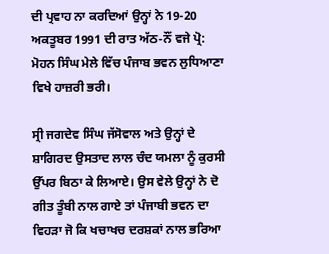ਦੀ ਪ੍ਰਵਾਹ ਨਾ ਕਰਦਿਆਂ ਉਨ੍ਹਾਂ ਨੇ 19-20 ਅਕਤੂਬਰ 1991 ਦੀ ਰਾਤ ਅੱਠ-ਨੌਂ ਵਜੇ ਪ੍ਰੋ: ਮੋਹਨ ਸਿੰਘ ਮੇਲੇ ਵਿੱਚ ਪੰਜਾਬ ਭਵਨ ਲੁਧਿਆਣਾ ਵਿਖੇ ਹਾਜ਼ਰੀ ਭਰੀ।

ਸ੍ਰੀ ਜਗਦੇਵ ਸਿੰਘ ਜੱਸੋਵਾਲ ਅਤੇ ਉਨ੍ਹਾਂ ਦੇ ਸ਼ਾਗਿਰਦ ਉਸਤਾਦ ਲਾਲ ਚੰਦ ਯਮਲਾ ਨੂੰ ਕੁਰਸੀ ਉੱਪਰ ਬਿਠਾ ਕੇ ਲਿਆਏ। ਉਸ ਵੇਲੇ ਉਨ੍ਹਾਂ ਨੇ ਦੋ ਗੀਤ ਤੂੰਬੀ ਨਾਲ ਗਾਏ ਤਾਂ ਪੰਜਾਬੀ ਭਵਨ ਦਾ ਵਿਹੜਾ ਜੋ ਕਿ ਖਚਾਖਚ ਦਰਸ਼ਕਾਂ ਨਾਲ ਭਰਿਆ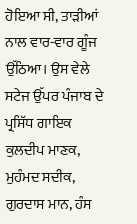ਹੋਇਆ ਸੀ, ਤਾੜੀਆਂ ਨਾਲ ਵਾਰ-ਵਾਰ ਗੂੰਜ ਉੱਠਿਆ। ਉਸ ਵੇਲੇ ਸਟੇਜ ਉੱਪਰ ਪੰਜਾਬ ਦੇ ਪ੍ਰਸਿੱਧ ਗਾਇਕ ਕੁਲਦੀਪ ਮਾਣਕ, ਮੁਹੰਮਦ ਸਦੀਕ, ਗੁਰਦਾਸ ਮਾਨ, ਹੰਸ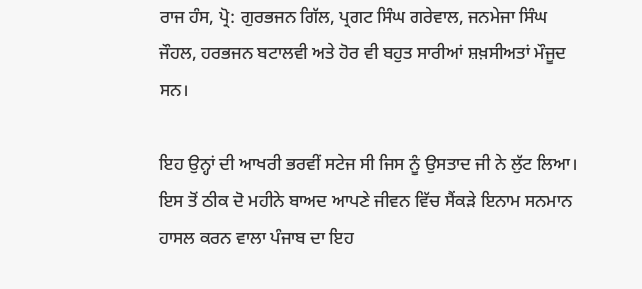ਰਾਜ ਹੰਸ, ਪ੍ਰੋ: ਗੁਰਭਜਨ ਗਿੱਲ, ਪ੍ਰਗਟ ਸਿੰਘ ਗਰੇਵਾਲ, ਜਨਮੇਜਾ ਸਿੰਘ ਜੌਹਲ, ਹਰਭਜਨ ਬਟਾਲਵੀ ਅਤੇ ਹੋਰ ਵੀ ਬਹੁਤ ਸਾਰੀਆਂ ਸ਼ਖ਼ਸੀਅਤਾਂ ਮੌਜੂਦ ਸਨ।

ਇਹ ਉਨ੍ਹਾਂ ਦੀ ਆਖਰੀ ਭਰਵੀਂ ਸਟੇਜ ਸੀ ਜਿਸ ਨੂੰ ਉਸਤਾਦ ਜੀ ਨੇ ਲੁੱਟ ਲਿਆ। ਇਸ ਤੋਂ ਠੀਕ ਦੋ ਮਹੀਨੇ ਬਾਅਦ ਆਪਣੇ ਜੀਵਨ ਵਿੱਚ ਸੈਂਕੜੇ ਇਨਾਮ ਸਨਮਾਨ ਹਾਸਲ ਕਰਨ ਵਾਲਾ ਪੰਜਾਬ ਦਾ ਇਹ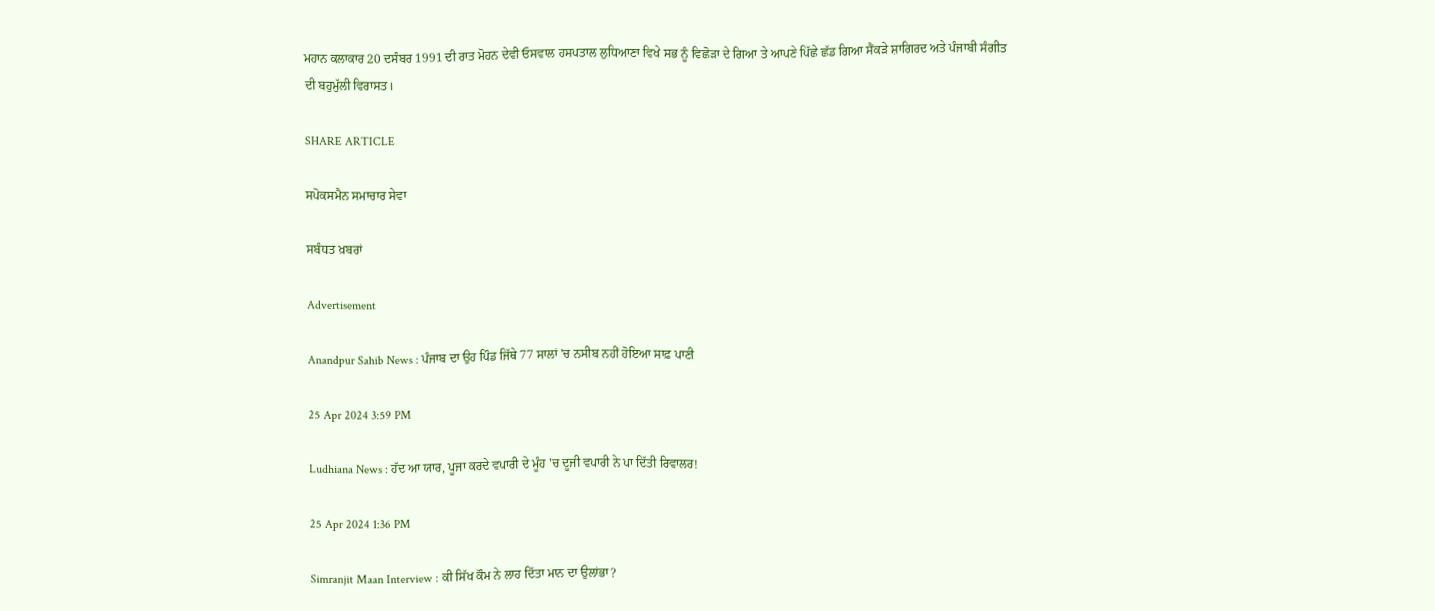ਮਹਾਨ ਕਲਾਕਾਰ 20 ਦਸੰਬਰ 1991 ਦੀ ਰਾਤ ਮੋਹਨ ਦੇਵੀ ਓਸਵਾਲ ਹਸਪਤਾਲ ਲੁਧਿਆਣਾ ਵਿਖੇ ਸਭ ਨੂੰ ਵਿਛੋੜਾ ਦੇ ਗਿਆ ਤੇ ਆਪਣੇ ਪਿੱਛੇ ਛੱਡ ਗਿਆ ਸੈਂਕੜੇ ਸ਼ਾਗਿਰਦ ਅਤੇ ਪੰਜਾਬੀ ਸੰਗੀਤ ਦੀ ਬਹੁਮੁੱਲੀ ਵਿਰਾਸਤ।

SHARE ARTICLE

ਸਪੋਕਸਮੈਨ ਸਮਾਚਾਰ ਸੇਵਾ

ਸਬੰਧਤ ਖ਼ਬਰਾਂ

Advertisement

Anandpur Sahib News : ਪੰਜਾਬ ਦਾ ਉਹ ਪਿੰਡ ਜਿੱਥੇ 77 ਸਾਲਾਂ 'ਚ ਨਸੀਬ ਨਹੀਂ ਹੋਇਆ ਸਾਫ਼ ਪਾਣੀ

25 Apr 2024 3:59 PM

Ludhiana News : ਹੱਦ ਆ ਯਾਰ, ਪੂਜਾ ਕਰਦੇ ਵਪਾਰੀ ਦੇ ਮੂੰਹ 'ਚ ਦੂਜੀ ਵਪਾਰੀ ਨੇ ਪਾ ਦਿੱਤੀ ਰਿਵਾਲਰ!

25 Apr 2024 1:36 PM

Simranjit Maan Interview : ਕੀ ਸਿੱਖ ਕੌਮ ਨੇ ਲਾਹ ਦਿੱਤਾ ਮਾਨ ਦਾ ਉਲਾਂਭਾ?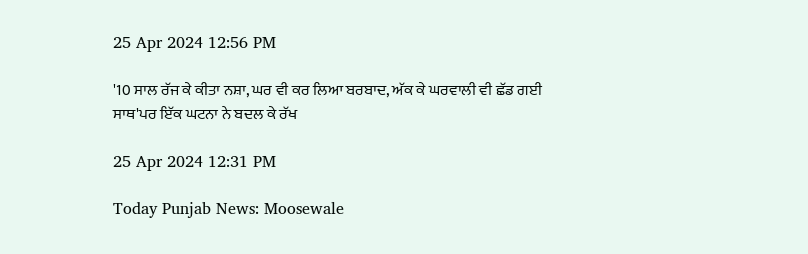25 Apr 2024 12:56 PM

'10 ਸਾਲ ਰੱਜ ਕੇ ਕੀਤਾ ਨਸ਼ਾ, ਘਰ ਵੀ ਕਰ ਲਿਆ ਬਰਬਾਦ, ਅੱਕ ਕੇ ਘਰਵਾਲੀ ਵੀ ਛੱਡ ਗਈ ਸਾਥ'ਪਰ ਇੱਕ ਘਟਨਾ ਨੇ ਬਦਲ ਕੇ ਰੱਖ

25 Apr 2024 12:31 PM

Today Punjab News: Moosewale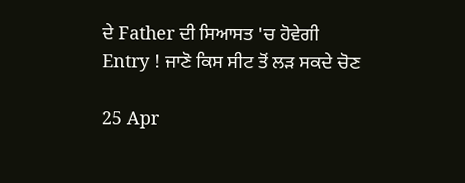ਦੇ Father ਦੀ ਸਿਆਸਤ 'ਚ ਹੋਵੇਗੀ Entry ! ਜਾਣੋ ਕਿਸ ਸੀਟ ਤੋਂ ਲੜ ਸਕਦੇ ਚੋਣ

25 Apr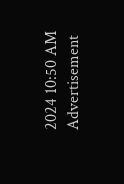2024 10:50 AM
Advertisement